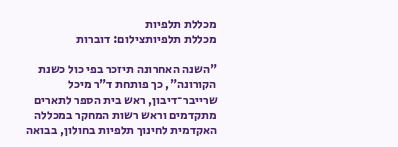מכללת תלפיות
מכללת תלפיותצילום: דוברות

"השנה האחרונה תיזכר בפי כול כשנת הקורונה", כך פותחת ד"ר מיכל שרייבר־דיבון, ראש בית הספר לתארים מתקדמים וראש רשות המחקר במכללה האקדמית לחינוך תלפיות בחולון, בבואה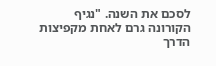לסכם את השנה. "נגיף הקורונה גרם לאחת מקפיצות הדרך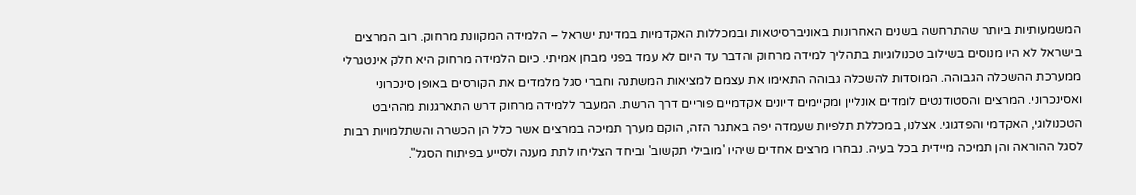המשמעותיות ביותר שהתרחשה בשנים האחרונות באוניברסיטאות ובמכללות האקדמיות במדינת ישראל – הלמידה המקוונת מרחוק. רוב המרצים בישראל לא היו מנוסים בשילוב טכנולוגיות בתהליך למידה מרחוק והדבר עד היום לא עמד בפני מבחן אמיתי. כיום הלמידה מרחוק היא חלק אינטגרלי ממערכת ההשכלה הגבוהה. המוסדות להשכלה גבוהה התאימו את עצמם למציאות המשתנה וחברי סגל מלמדים את הקורסים באופן סינכרוני ואסינכרוני. המרצים והסטודנטים לומדים אונליין ומקיימים דיונים אקדמיים פוריים דרך הרשת. המעבר ללמידה מרחוק דרש התארגנות מההיבט הטכנולוגי, האקדמי והפדגוגי. אצלנו, במכללת תלפיות שעמדה יפה באתגר הזה, הוקם מערך תמיכה במרצים אשר כלל הן הכשרה והשתלמויות רבות לסגל ההוראה והן תמיכה מיידית בכל בעיה. נבחרו מרצים אחדים שיהיו 'מובילי תקשוב' וביחד הצליחו לתת מענה ולסייע בפיתוח הסגל".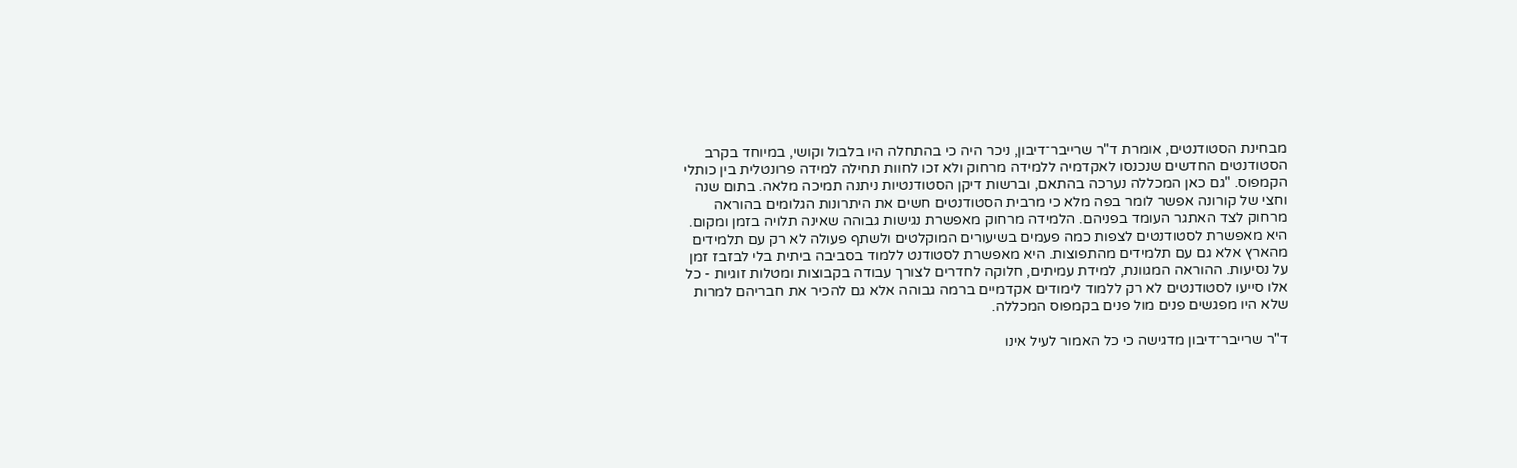מבחינת הסטודנטים, אומרת ד"ר שרייבר־דיבון, ניכר היה כי בהתחלה היו בלבול וקושי, במיוחד בקרב הסטודנטים החדשים שנכנסו לאקדמיה ללמידה מרחוק ולא זכו לחוות תחילה למידה פרונטלית בין כותלי הקמפוס. "גם כאן המכללה נערכה בהתאם, וברשות דיקן הסטודנטיות ניתנה תמיכה מלאה. בתום שנה וחצי של קורונה אפשר לומר בפה מלא כי מרבית הסטודנטים חשים את היתרונות הגלומים בהוראה מרחוק לצד האתגר העומד בפניהם. הלמידה מרחוק מאפשרת נגישות גבוהה שאינה תלויה בזמן ומקום. היא מאפשרת לסטודנטים לצפות כמה פעמים בשיעורים המוקלטים ולשתף פעולה לא רק עם תלמידים מהארץ אלא גם עם תלמידים מהתפוצות. היא מאפשרת לסטודנט ללמוד בסביבה ביתית בלי לבזבז זמן על נסיעות. ההוראה המגוונת, למידת עמיתים, חלוקה לחדרים לצורך עבודה בקבוצות ומטלות זוגיות - כל אלו סייעו לסטודנטים לא רק ללמוד לימודים אקדמיים ברמה גבוהה אלא גם להכיר את חבריהם למרות שלא היו מפגשים פנים מול פנים בקמפוס המכללה.

ד"ר שרייבר־דיבון מדגישה כי כל האמור לעיל אינו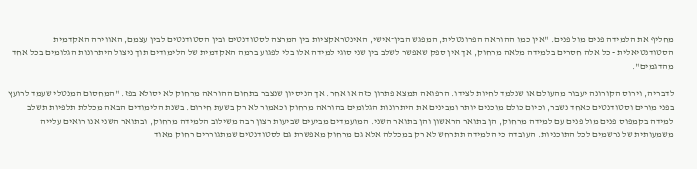מחליף את הלמידה פנים מול פנים. "אין כמו ההוראה הפרונטלית, המפגש הבין־אישי, האינטראקציות בין המרצה לסטודנטים ובין הסטודנטים לבין עצמם, האווירה האקדמית הסטודנטיאלית - כל אלה חסרים בלמידה מלאה מרחוק, אך אין ספק שאפשר לשלב בין שני סוגי למידה אלו בלי לפגוע ברמה האקדמית של הלימודים תוך ניצול היתרונות הגלומים בכל אחד מהדגמים".

לדבריה, וירוס הקורונה יעבור מהעולם או שנלמד לחיות לצידו. הרפואה תמצא פתרון כזה או אחר. אך הניסיון שנצבר בתחום ההוראה מרחוק לא יסולא בפז. "המחסום המנטלי שעמד לרועץ בפני מורים וסטודנטים כאחד נשבר, וכיום כולם מוכנים יותר ומבינים את היתרונות הגלומים בהוראה מרחוק וכאמור לא רק בשעת חירום. בשנת הלימודים הבאה מכללת תלפיות תשלב למידה בקמפוס פנים מול פנים עם למידה מרחוק, הן בתואר הראשון והן בתואר השני. המועמדים מביעים שביעות רצון רבה משילוב הלמידה מרחוק, ובתואר השני אנו רואים עלייה משמעותית של נרשמים לכל התוכניות. העובדה כי הלמידה תתרחש לא רק במכללה אלא גם מרחוק מאפשרת גם לסטודנטים שמתגוררים רחוק מאוד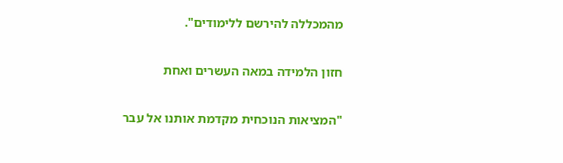מהמכללה להירשם ללימודים".

חזון הלמידה במאה העשרים ואחת

"המציאות הנוכחית מקדמת אותנו אל עבר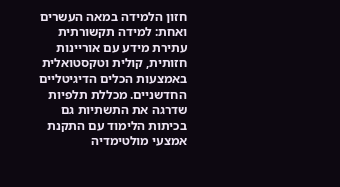חזון הלמידה במאה העשרים ואחת: למידה תקשורתית עתירת מידע עם אוריינות חזותית, קולית וטקסטואלית באמצעות הכלים הדיגיטליים החדשניים. מכללת תלפיות שדרגה את התשתיות גם בכיתות הלימוד עם התקנת אמצעי מולטימדיה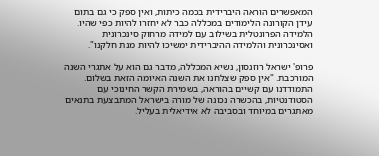המאפשרים הוראה היברידית בכמה כיתות, ואין ספק כי גם בתום עידן הקורונה הלימודים במכללה כבר לא יחזרו להיות כפי שהיו. הלמידה הפרונטלית בשילוב עם למידה מרחוק סינכרונית ואסינכרונית והלמידה ההיברידית ימשיכו להיות מנת חלקנו".

פרופ' ישראל רוזנסון, נשיא המכללה, מדבר גם הוא על אתגרי השנה המורכבת. "אין ספק שצלחנו את השנה האיומה הזאת בשלום. התמודדנו עם קשיים בהוראה, בשמירת הקשר החינוכי עם הסטודנטיות, בהכשרה נכונה של מורה בישראל המתבצעת בתנאים מאתגרים במיוחד ובסביבה לא אידיאלית בעליל.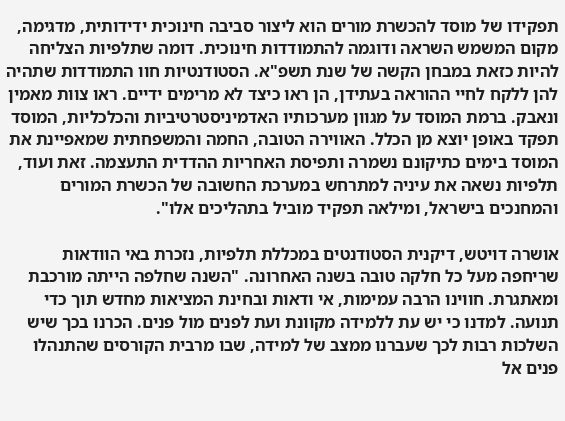תפקידו של מוסד להכשרת מורים הוא ליצור סביבה חינוכית ידידותית, מדגימה, מקום המשמש השראה ודוגמה להתמודדות חינוכית. דומה שתלפיות הצליחה להיות כזאת במבחן הקשה של שנת תשפ"א. הסטודנטיות חוו התמודדות שתהיה להן ללקח לחיי ההוראה בעתידן, הן ראו כיצד לא מרימים ידיים. ראו צוות מאמין ונאבק. ברמת המוסד על מגוון מערכותיו האדמיניסטרטיביות והכלכליות, המוסד תפקד באופן יוצא מן הכלל. האווירה הטובה, החמה והמשפחתית שמאפיינת את המוסד בימים כתיקונם נשמרה ותפיסת האחריות ההדדית התעצמה. זאת ועוד, תלפיות נשאה את עיניה למתרחש במערכת החשובה של הכשרת המורים והמחנכים בישראל, ומילאה תפקיד מוביל בתהליכים אלו".

אושרה דויטש, דיקנית הסטודנטים במכללת תלפיות, נזכרת באי הוודאות שריחפה מעל כל חלקה טובה בשנה האחרונה. "השנה שחלפה הייתה מורכבת ומאתגרת. חווינו הרבה עמימות, אי ודאות ובחינת המציאות מחדש תוך כדי תנועה. למדנו כי יש עת ללמידה מקוונת ועת לפנים מול פנים. הכרנו בכך שיש השלכות רבות לכך שעברנו ממצב של למידה, שבו מרבית הקורסים שהתנהלו פנים אל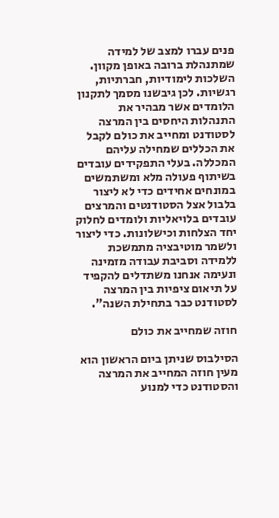פנים עברו למצב של למידה שמתנהלת ברובה באופן מקוון. השלכות לימודיות, חברתיות, רגשיות. לכן גיבשנו מסמך לתקנון הלומדים אשר מבהיר את התנהלות היחסים בין המרצה לסטודנט ומחייב את כולם לקבל את הכללים שמחילה עליהם המכללה. בעלי התפקידים עובדים בשיתוף פעולה מלא ומשתמשים במונחים אחידים כדי לא ליצור בלבול אצל הסטודנטים והמרצים עובדים בלויאליות ולומדים לחלוק יחד הצלחות וכישלונות. כדי ליצור ולשמר מוטיבציה מתמשכת ללמידה וסביבת עבודה מזמינה ונעימה אנחנו משתדלים להקפיד על תיאום ציפיות בין המרצה לסטודנט כבר בתחילת השנה".

חוזה שמחייב את כולם

הסילבוס שניתן ביום הראשון הוא מעין חוזה המחייב את המרצה והסטודנט כדי למנוע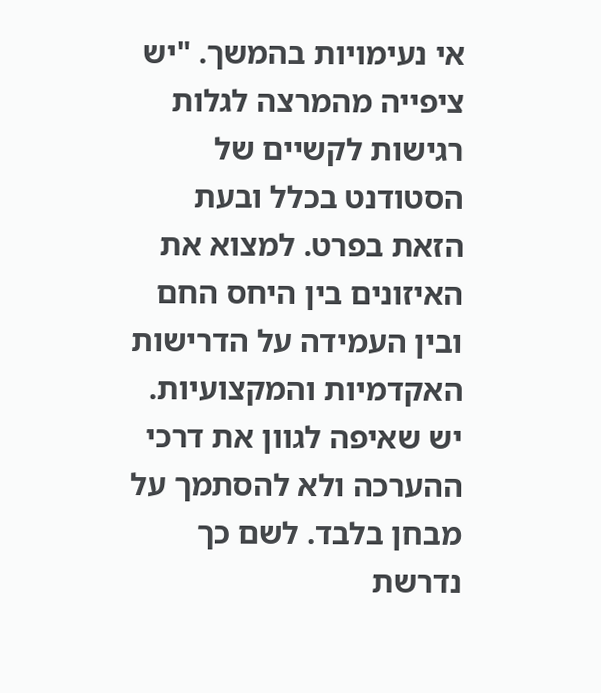אי נעימויות בהמשך. "יש ציפייה מהמרצה לגלות רגישות לקשיים של הסטודנט בכלל ובעת הזאת בפרט. למצוא את האיזונים בין היחס החם ובין העמידה על הדרישות האקדמיות והמקצועיות. יש שאיפה לגוון את דרכי ההערכה ולא להסתמך על מבחן בלבד. לשם כך נדרשת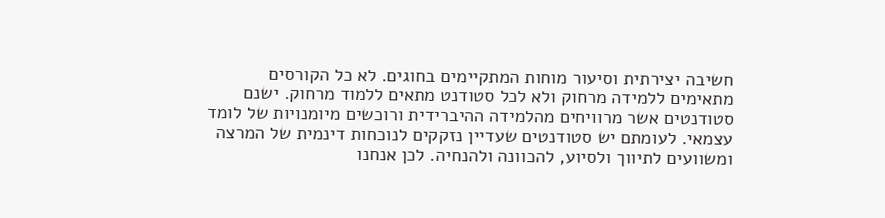חשיבה יצירתית וסיעור מוחות המתקיימים בחוגים. לא כל הקורסים מתאימים ללמידה מרחוק ולא לכל סטודנט מתאים ללמוד מרחוק. ישנם סטודנטים אשר מרוויחים מהלמידה ההיברידית ורוכשים מיומנויות של לומד עצמאי. לעומתם יש סטודנטים שעדיין נזקקים לנוכחות דינמית של המרצה ומשוועים לתיווך ולסיוע, להכוונה ולהנחיה. לכן אנחנו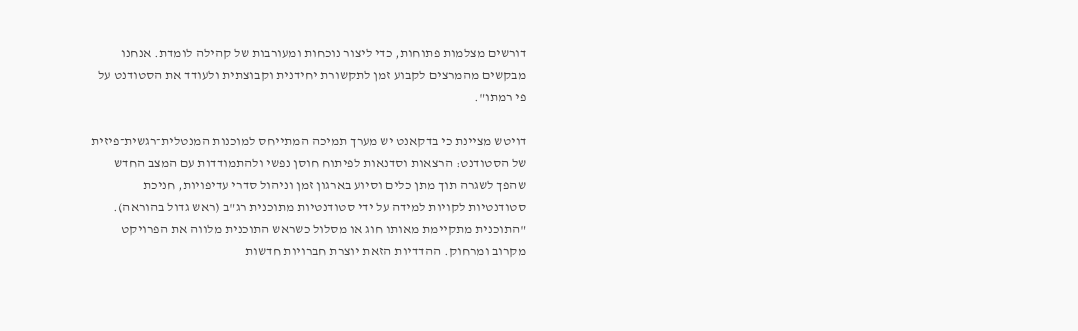דורשים מצלמות פתוחות, כדי ליצור נוכחות ומעורבות של קהילה לומדת. אנחנו מבקשים מהמרצים לקבוע זמן לתקשורת יחידנית וקבוצתית ולעודד את הסטודנט על פי רמתו".

דויטש מציינת כי בדקאנט יש מערך תמיכה המתייחס למוכנות המנטלית־רגשית־פיזית של הסטודנט: הרצאות וסדנאות לפיתוח חוסן נפשי ולהתמודדות עם המצב החדש שהפך לשגרה תוך מתן כלים וסיוע בארגון זמן וניהול סדרי עדיפויות, חניכת סטודנטיות לקויות למידה על ידי סטודנטיות מתוכנית רג"ב (ראש גדול בהוראה). "התוכנית מתקיימת מאותו חוג או מסלול כשראש התוכנית מלווה את הפרויקט מקרוב ומרחוק. ההדדיות הזאת יוצרת חברויות חדשות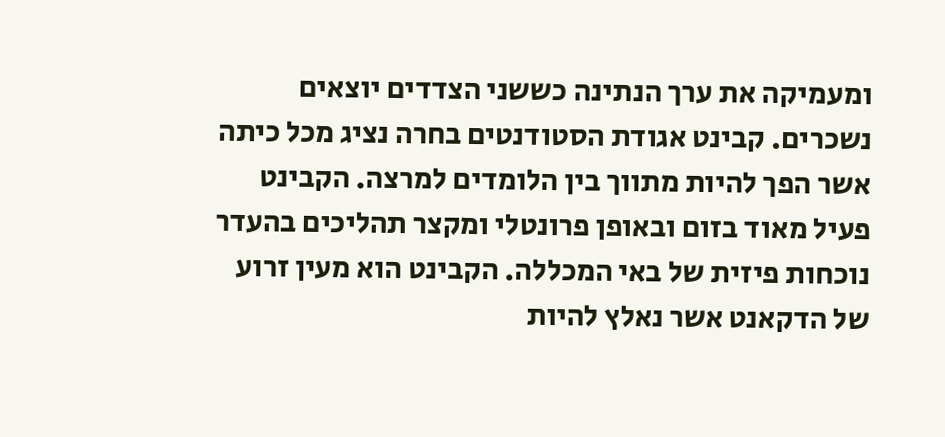ומעמיקה את ערך הנתינה כששני הצדדים יוצאים נשכרים. קבינט אגודת הסטודנטים בחרה נציג מכל כיתה אשר הפך להיות מתווך בין הלומדים למרצה. הקבינט פעיל מאוד בזום ובאופן פרונטלי ומקצר תהליכים בהעדר נוכחות פיזית של באי המכללה. הקבינט הוא מעין זרוע של הדקאנט אשר נאלץ להיות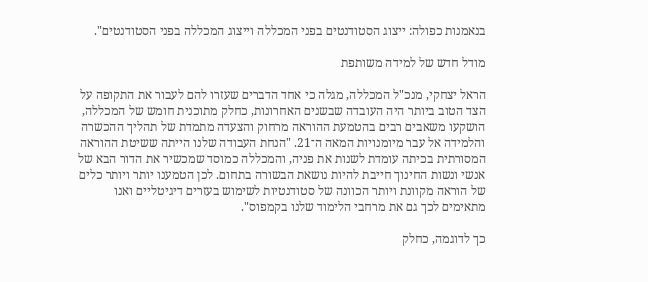בנאמנות כפולה: ייצוג הסטודנטים בפני המכללה וייצוג המכללה בפני הסטודנטים".

מודל חדש של למידה משותפת

הראל יצחקי, מנכ"ל המכללה, מגלה כי אחד הדברים שעזרו להם לעבור את התקופה על הצד הטוב ביותר היה העובדה שבשנים האחרונות, כחלק מתוכנית חומש של המכללה, הושקעו משאבים רבים בהטמעת ההוראה מרחוק והצעדה מתמדת של תהליך ההכשרה והלמידה אל עבר מיומנויות המאה ה־21. "הנחת העבודה שלנו הייתה ששיטת ההוראה המסורתית בכיתה עומדת לשנות את פניה, והמכללה כמוסד שמכשיר את הדור הבא של אנשי ונשות החינוך חייבת להיות נושאת הבשורה בתחום. לכן הטמענו יותר ויותר כלים של הוראה מקוונת ויותר הכוונה של סטודנטיות לשימוש בעזרים דיגיטליים ואנו מתאימים לכך גם את מרחבי הלימוד שלנו בקמפוס".

כך לדוגמה, כחלק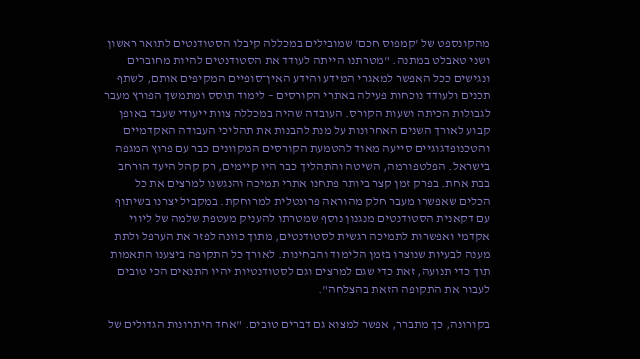מהקונספט של 'קמפוס חכם' שמובילים במכללה קיבלו הסטודנטים לתואר ראשון ושני טאבלט במתנה. "מטרתנו הייתה לעודד את הסטודנטים להיות מחוברים ונגישים ככל האפשר למאגרי המידע והידע האין־סופיים המקיפים אותם, לשתף תכנים ולעודד נוכחות פעילה באתרי הקורסים – לימוד תוסס ומתמשך הפורץ מעבר לגבולות הכיתה ושעות הקורס. העובדה שהיה במכללה צוות ייעודי שעבד באופן קבוע לאורך השנים האחרונות על מנת להבנות את תהליכי העבודה האקדמיים והטכנופדגוגיים סייעה מאוד להטמעת הקורסים המקוונים כבר עם פרוץ המגפה בישראל. הפלטפורמה, השיטה והתהליך כבר היו קיימים, רק קהל היעד הורחב בבת אחת. בפרק זמן קצר ביותר פתחנו אתרי תמיכה והנגשנו למרצים את כל הכלים שאפשרו מעבר חלק מהוראה פרונטלית למרוחקת. במקביל יצרנו בשיתוף עם דקאנית הסטודנטים מנגנון נוסף שמטרתו להעניק מעטפת שלמה של ליווי אקדמי ואפשרות לתמיכה רגשית לסטודנטים, מתוך כוונה לפזר את הערפל ולתת מענה לבעיות שנוצרו בזמן הלימוד והבחינות. לאורך כל התקופה ביצענו התאמות תוך כדי תנועה, זאת כדי שגם למרצים וגם לסטודנטיות יהיו התנאים הכי טובים לעבור את התקופה הזאת בהצלחה".

בקורונה, כך מתברר, אפשר למצוא גם דברים טובים. "אחד היתרונות הגדולים של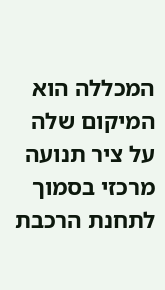המכללה הוא המיקום שלה על ציר תנועה מרכזי בסמוך לתחנת הרכבת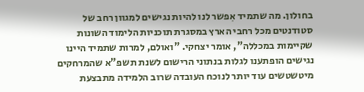בחולון. מה שתמיד אִפשר לנו להיות נגישים למגוון רחב של סטודנטים מכל רחבי הארץ במסגרת תוכניות הלימוד השונות שקיימות במכללה", אומר יצחקי. "ואולם, למרות שתמיד היינו נגישים הופתענו לגלות בנתוני הרישום לשנת תשפ"א שהמרחקים מיטשטשים עוד יותר לנוכח העובדה שרוב הלמידה מתבצעת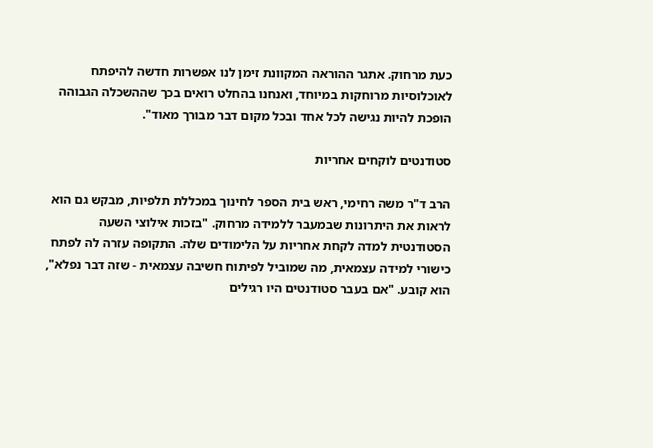כעת מרחוק. אתגר ההוראה המקוונת זימן לנו אפשרות חדשה להיפתח לאוכלוסיות מרוחקות במיוחד, ואנחנו בהחלט רואים בכך שההשכלה הגבוהה הופכת להיות נגישה לכל אחד ובכל מקום דבר מבורך מאוד".

סטודנטים לוקחים אחריות

הרב ד"ר משה רחימי, ראש בית הספר לחינוך במכללת תלפיות, מבקש גם הוא לראות את היתרונות שבמעבר ללמידה מרחוק. "בזכות אילוצי השעה הסטודנטית למדה לקחת אחריות על הלימודים שלה. התקופה עזרה לה לפתח כישורי למידה עצמאית, מה שמוביל לפיתוח חשיבה עצמאית - שזה דבר נפלא", הוא קובע. "אם בעבר סטודנטים היו רגילים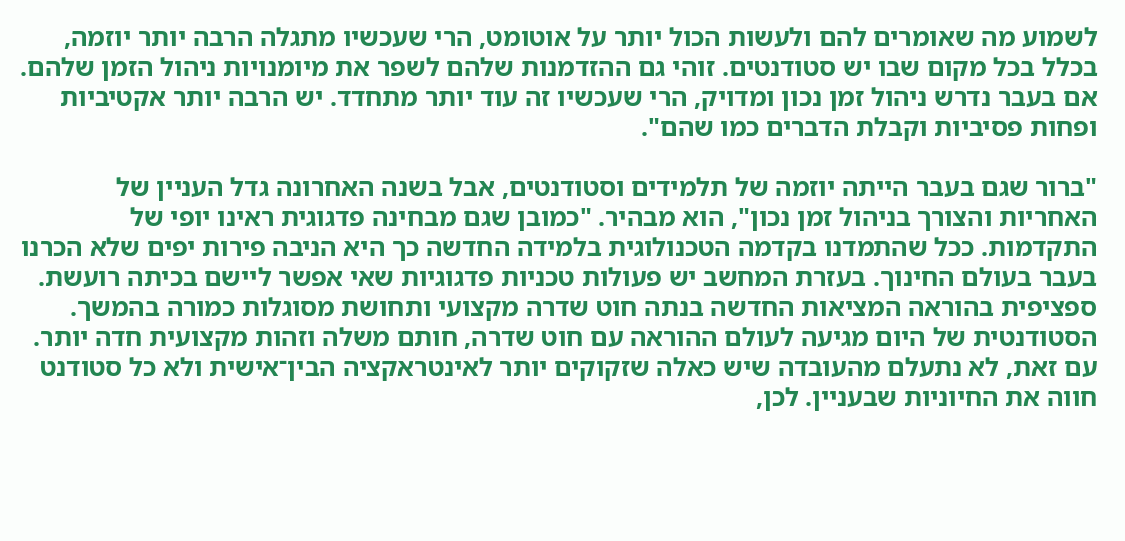לשמוע מה שאומרים להם ולעשות הכול יותר על אוטומט, הרי שעכשיו מתגלה הרבה יותר יוזמה, בכלל בכל מקום שבו יש סטודנטים. זוהי גם ההזדמנות שלהם לשפר את מיומנויות ניהול הזמן שלהם. אם בעבר נדרש ניהול זמן נכון ומדויק, הרי שעכשיו זה עוד יותר מתחדד. יש הרבה יותר אקטיביות ופחות פסיביות וקבלת הדברים כמו שהם".

"ברור שגם בעבר הייתה יוזמה של תלמידים וסטודנטים, אבל בשנה האחרונה גדל העניין של האחריות והצורך בניהול זמן נכון", הוא מבהיר. "כמובן שגם מבחינה פדגוגית ראינו יופי של התקדמות. ככל שהתמדנו בקדמה הטכנולוגית בלמידה החדשה כך היא הניבה פירות יפים שלא הכרנו בעבר בעולם החינוך. בעזרת המחשב יש פעולות טכניות פדגוגיות שאי אפשר ליישם בכיתה רועשת. ספציפית בהוראה המציאות החדשה בנתה חוט שדרה מקצועי ותחושת מסוגלות כמורה בהמשך. הסטודנטית של היום מגיעה לעולם ההוראה עם חוט שדרה, חותם משלה וזהות מקצועית חדה יותר. עם זאת, לא נתעלם מהעובדה שיש כאלה שזקוקים יותר לאינטראקציה הבין־אישית ולא כל סטודנט חווה את החיוניות שבעניין. לכן,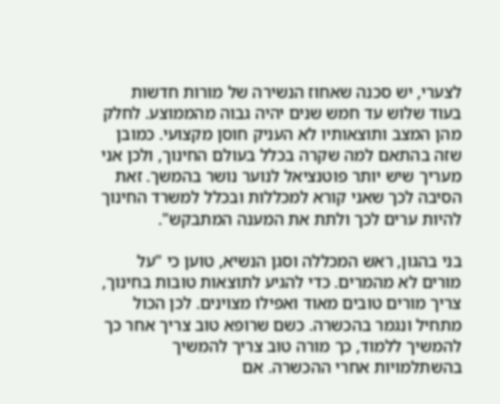לצערי, יש סכנה שאחוז הנשירה של מורות חדשות בעוד שלוש עד חמש שנים יהיה גבוה מהממוצע. לחלק מהן המצב ותוצאותיו לא העניק חוסן מקצועי. כמובן שזה בהתאם למה שקרה בכלל בעולם החינוך, ולכן אני מעריך שיש יותר פוטנציאל לנוער נושר בהמשך. זאת הסיבה לכך שאני קורא למכללות ובכלל למשרד החינוך להיות ערים לכך ולתת את המענה המתבקש".

בני בהגון, ראש המכללה וסגן הנשיא, טוען כי "על מורים לא מהמרים. כדי להגיע לתוצאות טובות בחינוך, צריך מורים טובים מאוד ואפילו מצוינים. לכן הכול מתחיל ונגמר בהכשרה. כשם שרופא טוב צריך אחר כך להמשיך ללמוד, כך מורה טוב צריך להמשיך בהשתלמויות אחרי ההכשרה. אם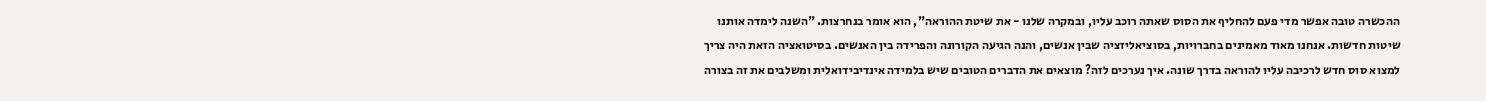ההכשרה טובה אפשר מדי פעם להחליף את הסוס שאתה רוכב עליו, ובמקרה שלנו - את שיטת ההוראה", הוא אומר בנחרצות. "השנה לימדה אותנו שיטות חדשות. אנחנו מאוד מאמינים בחברויות, בסוציאליזציה שבין אנשים, והנה הגיעה הקורונה והפרידה בין האנשים. בסיטואציה הזאת היה צריך למצוא סוס חדש לרכיבה עליו להוראה בדרך שונה. איך נערכים לזה? מוצאים את הדברים הטובים שיש בלמידה אינדיבידואלית ומשלבים את זה בצורה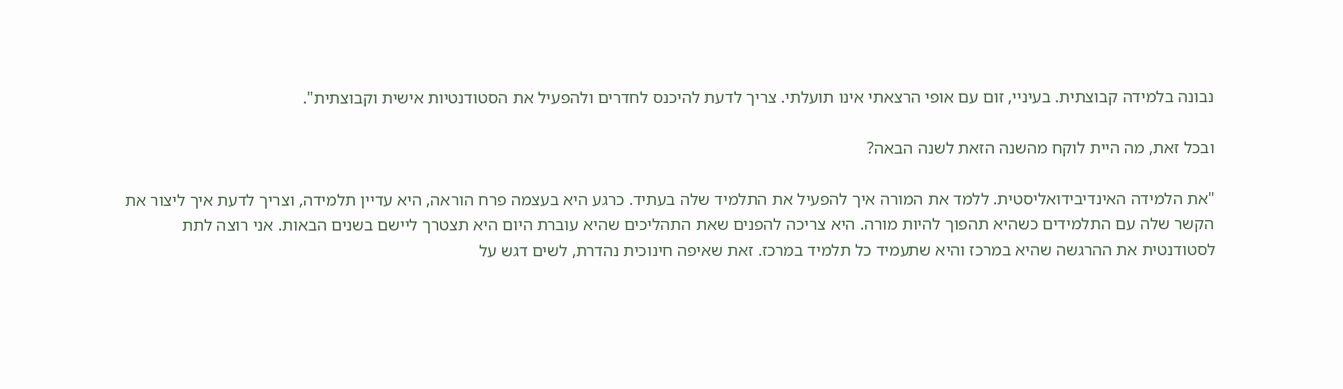נבונה בלמידה קבוצתית. בעיניי, זום עם אופי הרצאתי אינו תועלתי. צריך לדעת להיכנס לחדרים ולהפעיל את הסטודנטיות אישית וקבוצתית".

ובכל זאת, מה היית לוקח מהשנה הזאת לשנה הבאה?

"את הלמידה האינדיבידואליסטית. ללמד את המורה איך להפעיל את התלמיד שלה בעתיד. כרגע היא בעצמה פרח הוראה, היא עדיין תלמידה, וצריך לדעת איך ליצור את הקשר שלה עם התלמידים כשהיא תהפוך להיות מורה. היא צריכה להפנים שאת התהליכים שהיא עוברת היום היא תצטרך ליישם בשנים הבאות. אני רוצה לתת לסטודנטית את ההרגשה שהיא במרכז והיא שתעמיד כל תלמיד במרכז. זאת שאיפה חינוכית נהדרת, לשים דגש על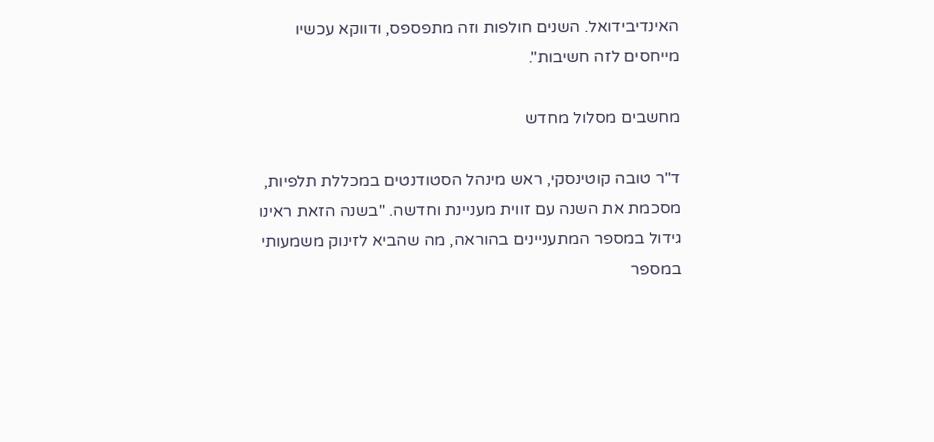האינדיבידואל. השנים חולפות וזה מתפספס, ודווקא עכשיו מייחסים לזה חשיבות".

מחשבים מסלול מחדש

ד"ר טובה קוטינסקי, ראש מינהל הסטודנטים במכללת תלפיות, מסכמת את השנה עם זווית מעניינת וחדשה. "בשנה הזאת ראינו גידול במספר המתעניינים בהוראה, מה שהביא לזינוק משמעותי במספר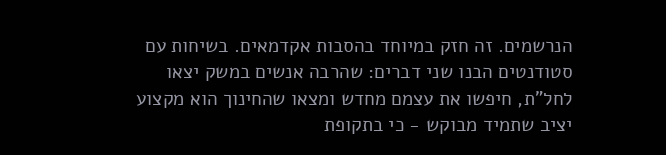הנרשמים. זה חזק במיוחד בהסבות אקדמאים. בשיחות עם סטודנטים הבנו שני דברים: שהרבה אנשים במשק יצאו לחל"ת, חיפשו את עצמם מחדש ומצאו שהחינוך הוא מקצוע יציב שתמיד מבוקש - כי בתקופת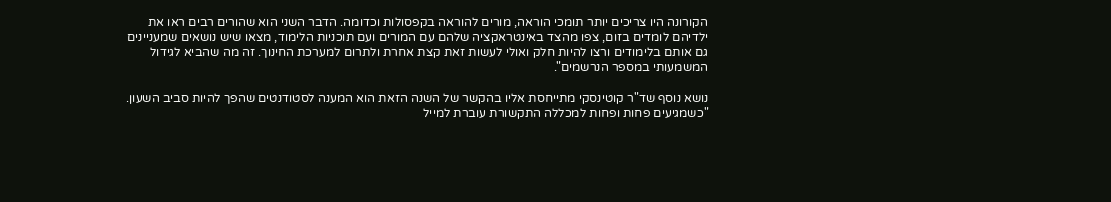הקורונה היו צריכים יותר תומכי הוראה, מורים להוראה בקפסולות וכדומה. הדבר השני הוא שהורים רבים ראו את ילדיהם לומדים בזום, צפו מהצד באינטראקציה שלהם עם המורים ועם תוכניות הלימוד, מצאו שיש נושאים שמעניינים גם אותם בלימודים ורצו להיות חלק ואולי לעשות זאת קצת אחרת ולתרום למערכת החינוך. זה מה שהביא לגידול המשמעותי במספר הנרשמים".

נושא נוסף שד"ר קוטינסקי מתייחסת אליו בהקשר של השנה הזאת הוא המענה לסטודנטים שהפך להיות סביב השעון. "כשמגיעים פחות ופחות למכללה התקשורת עוברת למייל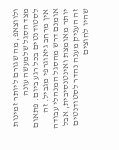ולווצאפ, מה שגורם ליותר זמינות מצד הסגל שלמעשה עונה לסטודנטים בכל רגע ביום. פתאום אין מרחב גיאוגרפי מגביל. זה אומנם דרש מהסגל המנהלי עבודה יותר מאומצת ואינטנסיבית, אבל זה העניק מענה נהדר לסטודנטים שהיו לחוצים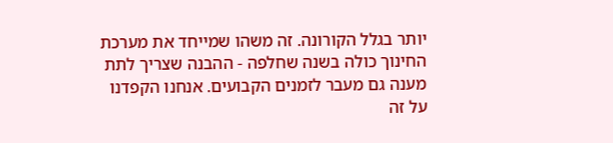יותר בגלל הקורונה. זה משהו שמייחד את מערכת החינוך כולה בשנה שחלפה - ההבנה שצריך לתת מענה גם מעבר לזמנים הקבועים. אנחנו הקפדנו על זה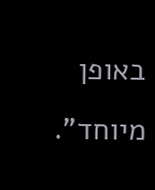באופן מיוחד".